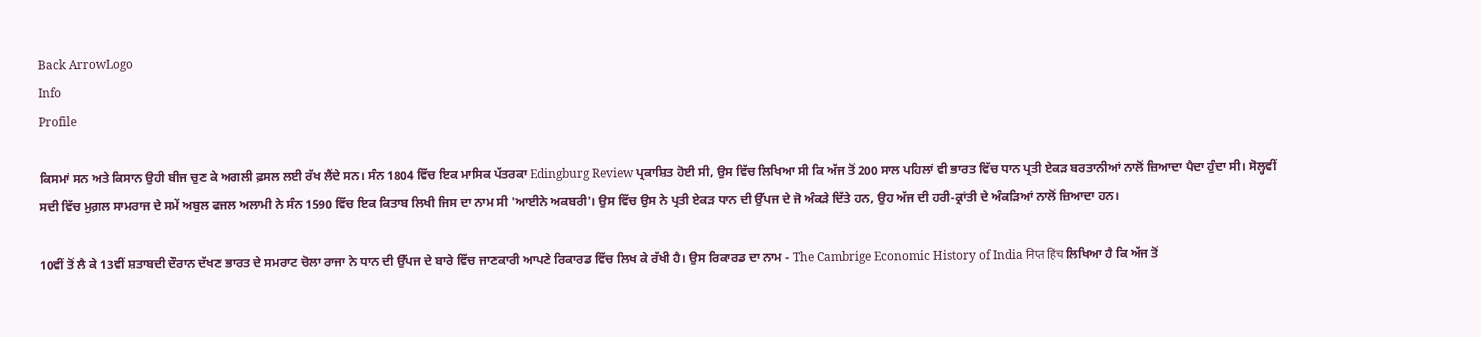Back ArrowLogo
Info
Profile

ਕਿਸਮਾਂ ਸਨ ਅਤੇ ਕਿਸਾਨ ਉਹੀ ਬੀਜ ਚੁਣ ਕੇ ਅਗਲੀ ਫ਼ਸਲ ਲਈ ਰੱਖ ਲੈਂਦੇ ਸਨ। ਸੰਨ 1804 ਵਿੱਚ ਇਕ ਮਾਸਿਕ ਪੱਤਰਕਾ Edingburg Review ਪ੍ਰਕਾਸ਼ਿਤ ਹੋਈ ਸੀ, ਉਸ ਵਿੱਚ ਲਿਖਿਆ ਸੀ ਕਿ ਅੱਜ ਤੋਂ 200 ਸਾਲ ਪਹਿਲਾਂ ਵੀ ਭਾਰਤ ਵਿੱਚ ਧਾਨ ਪ੍ਰਤੀ ਏਕੜ ਬਰਤਾਨੀਆਂ ਨਾਲੋਂ ਜ਼ਿਆਦਾ ਪੈਦਾ ਹੁੰਦਾ ਸੀ। ਸੋਲ੍ਹਵੀਂ ਸਦੀ ਵਿੱਚ ਮੁਗ਼ਲ ਸਾਮਰਾਜ ਦੇ ਸਮੇਂ ਅਬੁਲ ਫਜਲ ਅਲਾਮੀ ਨੇ ਸੰਨ 1590 ਵਿੱਚ ਇਕ ਕਿਤਾਬ ਲਿਖੀ ਜਿਸ ਦਾ ਨਾਮ ਸੀ 'ਆਈਨੇ ਅਕਬਰੀ'। ਉਸ ਵਿੱਚ ਉਸ ਨੇ ਪ੍ਰਤੀ ਏਕੜ ਧਾਨ ਦੀ ਉੱਪਜ ਦੇ ਜੋ ਅੰਕੜੇ ਦਿੱਤੇ ਹਨ, ਉਹ ਅੱਜ ਦੀ ਹਰੀ-ਕ੍ਰਾਂਤੀ ਦੇ ਅੰਕੜਿਆਂ ਨਾਲੋਂ ਜ਼ਿਆਦਾ ਹਨ।

10ਵੀਂ ਤੋਂ ਲੈ ਕੇ 13ਵੀਂ ਸ਼ਤਾਬਦੀ ਦੌਰਾਨ ਦੱਖਣ ਭਾਰਤ ਦੇ ਸਮਰਾਟ ਚੋਲਾ ਰਾਜਾ ਨੇ ਧਾਨ ਦੀ ਉੱਪਜ ਦੇ ਬਾਰੇ ਵਿੱਚ ਜਾਣਕਾਰੀ ਆਪਣੇ ਰਿਕਾਰਡ ਵਿੱਚ ਲਿਖ ਕੇ ਰੱਖੀ ਹੈ। ਉਸ ਰਿਕਾਰਡ ਦਾ ਨਾਮ - The Cambrige Economic History of India निप्त हिंच ਲਿਖਿਆ ਹੈ ਕਿ ਅੱਜ ਤੋਂ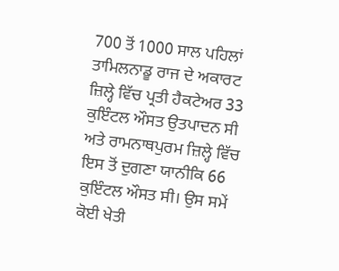700 ਤੋਂ 1000 ਸਾਲ ਪਹਿਲਾਂ ਤਾਮਿਲਨਾਡੂ ਰਾਜ ਦੇ ਅਕਾਰਟ ਜ਼ਿਲ੍ਹੇ ਵਿੱਚ ਪ੍ਰਤੀ ਹੈਕਟੇਅਰ 33 ਕੁਇੰਟਲ ਔਸਤ ਉਤਪਾਦਨ ਸੀ ਅਤੇ ਰਾਮਨਾਥਪੁਰਮ ਜ਼ਿਲ੍ਹੇ ਵਿੱਚ ਇਸ ਤੋਂ ਦੁਗਣਾ ਯਾਨੀਕਿ 66 ਕੁਇੰਟਲ ਔਸਤ ਸੀ। ਉਸ ਸਮੇਂ ਕੋਈ ਖੇਤੀ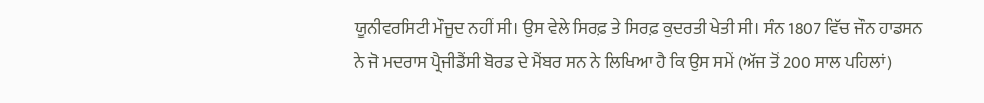ਯੂਨੀਵਰਸਿਟੀ ਮੌਜੂਦ ਨਹੀਂ ਸੀ। ਉਸ ਵੇਲੇ ਸਿਰਫ਼ ਤੇ ਸਿਰਫ਼ ਕੁਦਰਤੀ ਖੇਤੀ ਸੀ। ਸੰਨ 1807 ਵਿੱਚ ਜੌਨ ਹਾਡਸਨ ਨੇ ਜੋ ਮਦਰਾਸ ਪ੍ਰੈਜੀਡੈਂਸੀ ਬੋਰਡ ਦੇ ਮੈਂਬਰ ਸਨ ਨੇ ਲਿਖਿਆ ਹੈ ਕਿ ਉਸ ਸਮੇਂ (ਅੱਜ ਤੋਂ 200 ਸਾਲ ਪਹਿਲਾਂ)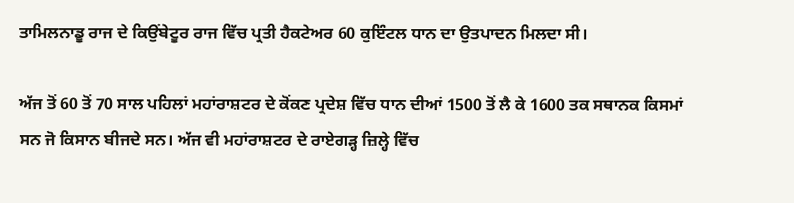ਤਾਮਿਲਨਾਡੂ ਰਾਜ ਦੇ ਕਿਉਂਬੇਟੂਰ ਰਾਜ ਵਿੱਚ ਪ੍ਰਤੀ ਹੈਕਟੇਅਰ 60 ਕੁਇੰਟਲ ਧਾਨ ਦਾ ਉਤਪਾਦਨ ਮਿਲਦਾ ਸੀ।

ਅੱਜ ਤੋਂ 60 ਤੋਂ 70 ਸਾਲ ਪਹਿਲਾਂ ਮਹਾਂਰਾਸ਼ਟਰ ਦੇ ਕੋਂਕਣ ਪ੍ਰਦੇਸ਼ ਵਿੱਚ ਧਾਨ ਦੀਆਂ 1500 ਤੋਂ ਲੈ ਕੇ 1600 ਤਕ ਸਥਾਨਕ ਕਿਸਮਾਂ ਸਨ ਜੋ ਕਿਸਾਨ ਬੀਜਦੇ ਸਨ। ਅੱਜ ਵੀ ਮਹਾਂਰਾਸ਼ਟਰ ਦੇ ਰਾਏਗੜ੍ਹ ਜ਼ਿਲ੍ਹੇ ਵਿੱਚ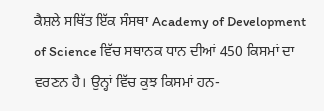ਕੈਸ਼ਲੇ ਸਥਿੱਤ ਇੱਕ ਸੰਸਥਾ Academy of Development of Science ਵਿੱਚ ਸਥਾਨਕ ਧਾਨ ਦੀਆਂ 450 ਕਿਸਮਾਂ ਦਾ ਵਰਣਨ ਹੈ। ਉਨ੍ਹਾਂ ਵਿੱਚ ਕੁਝ ਕਿਸਮਾਂ ਹਨ-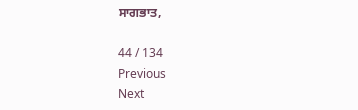ਸਾਗਭਾਤ,

44 / 134
Previous
Next